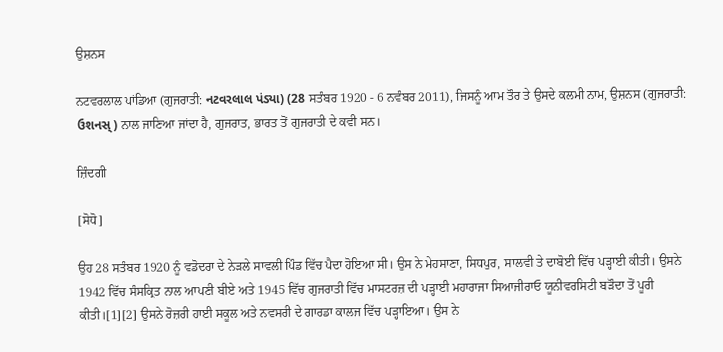ਉਸ਼ਨਸ

ਨਟਵਰਲਾਲ ਪਾਂਡਿਆ (ਗੁਜਰਾਤੀ: નટવરલાલ પંડ્યા) (28 ਸਤੰਬਰ 1920 - 6 ਨਵੰਬਰ 2011), ਜਿਸਨੂੰ ਆਮ ਤੌਰ ਤੇ ਉਸਦੇ ਕਲਮੀ ਨਾਮ, ਉਸ਼ਨਸ (ਗੁਜਰਾਤੀ: ઉશનસ્) ਨਾਲ ਜਾਣਿਆ ਜਾਂਦਾ ਹੈ, ਗੁਜਰਾਤ, ਭਾਰਤ ਤੋਂ ਗੁਜਰਾਤੀ ਦੇ ਕਵੀ ਸਨ।

ਜ਼ਿੰਦਗੀ

[ਸੋਧੋ]

ਉਹ 28 ਸਤੰਬਰ 1920 ਨੂੰ ਵਡੋਦਰਾ ਦੇ ਨੇੜਲੇ ਸਾਵਲੀ ਪਿੰਡ ਵਿੱਚ ਪੈਦਾ ਹੋਇਆ ਸੀ। ਉਸ ਨੇ ਮੇਹਸਾਣਾ, ਸਿਧਪੁਰ, ਸਾਲਵੀ ਤੇ ਦਾਬੋਈ ਵਿੱਚ ਪੜ੍ਹਾਈ ਕੀਤੀ। ਉਸਨੇ 1942 ਵਿੱਚ ਸੰਸਕ੍ਰਿਤ ਨਾਲ ਆਪਣੀ ਬੀਏ ਅਤੇ 1945 ਵਿੱਚ ਗੁਜਰਾਤੀ ਵਿੱਚ ਮਾਸਟਰਜ਼ ਦੀ ਪੜ੍ਹਾਈ ਮਹਾਰਾਜਾ ਸਿਆਜੀਰਾਓ ਯੂਨੀਵਰਸਿਟੀ ਬੜੌਦਾ ਤੋਂ ਪੂਰੀ ਕੀਤੀ।[1][2] ਉਸਨੇ ਰੋਜ਼ਰੀ ਹਾਈ ਸਕੂਲ ਅਤੇ ਨਵਸਰੀ ਦੇ ਗਾਰਡਾ ਕਾਲਜ ਵਿੱਚ ਪੜ੍ਹਾਇਆ। ਉਸ ਨੇ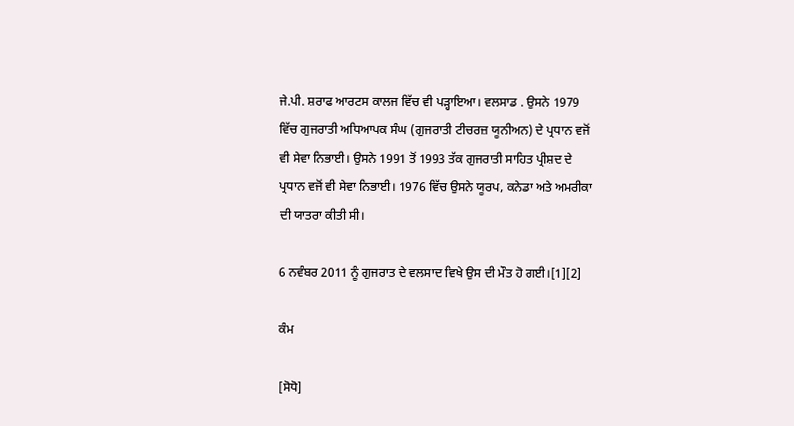ਜੇ.ਪੀ. ਸ਼ਰਾਫ ਆਰਟਸ ਕਾਲਜ ਵਿੱਚ ਵੀ ਪੜ੍ਹਾਇਆ। ਵਲਸਾਡ . ਉਸਨੇ 1979 ਵਿੱਚ ਗੁਜਰਾਤੀ ਅਧਿਆਪਕ ਸੰਘ (ਗੁਜਰਾਤੀ ਟੀਚਰਜ਼ ਯੂਨੀਅਨ) ਦੇ ਪ੍ਰਧਾਨ ਵਜੋਂ ਵੀ ਸੇਵਾ ਨਿਭਾਈ। ਉਸਨੇ 1991 ਤੋਂ 1993 ਤੱਕ ਗੁਜਰਾਤੀ ਸਾਹਿਤ ਪ੍ਰੀਸ਼ਦ ਦੇ ਪ੍ਰਧਾਨ ਵਜੋਂ ਵੀ ਸੇਵਾ ਨਿਭਾਈ। 1976 ਵਿੱਚ ਉਸਨੇ ਯੂਰਪ, ਕਨੇਡਾ ਅਤੇ ਅਮਰੀਕਾ ਦੀ ਯਾਤਰਾ ਕੀਤੀ ਸੀ।

6 ਨਵੰਬਰ 2011 ਨੂੰ ਗੁਜਰਾਤ ਦੇ ਵਲਸਾਦ ਵਿਖੇ ਉਸ ਦੀ ਮੌਤ ਹੋ ਗਈ।[1][2]

ਕੰਮ

[ਸੋਧੋ]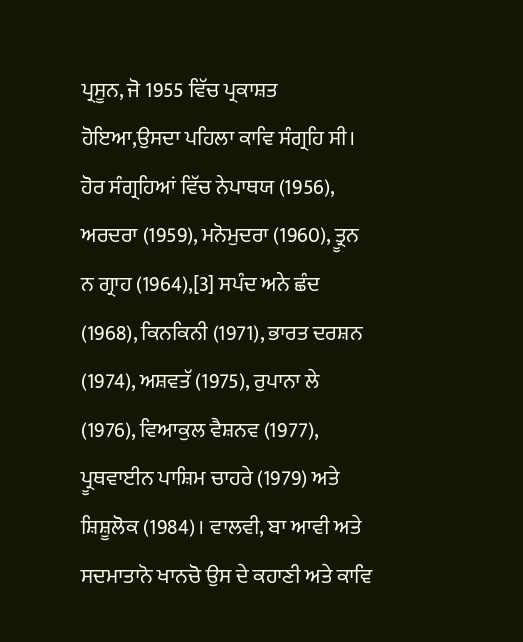ਪ੍ਰਸੂਨ, ਜੋ 1955 ਵਿੱਚ ਪ੍ਰਕਾਸ਼ਤ ਹੋਇਆ,ਉਸਦਾ ਪਹਿਲਾ ਕਾਵਿ ਸੰਗ੍ਰਹਿ ਸੀ। ਹੋਰ ਸੰਗ੍ਰਹਿਆਂ ਵਿੱਚ ਨੇਪਾਥਯ (1956), ਅਰਦਰਾ (1959), ਮਨੋਮੁਦਰਾ (1960), ਤ੍ਰੂਨ ਨ ਗ੍ਰਾਹ (1964),[3] ਸਪੰਦ ਅਨੇ ਛੰਦ (1968), ਕਿਨਕਿਨੀ (1971), ਭਾਰਤ ਦਰਸ਼ਨ (1974), ਅਸ਼ਵਤੱ (1975), ਰੁਪਾਨਾ ਲੇ (1976), ਵਿਆਕੁਲ ਵੈਸ਼ਨਵ (1977), ਪ੍ਰੂਥਵਾਈਨ ਪਾਸ਼ਿਮ ਚਾਹਰੇ (1979) ਅਤੇ ਸ਼ਿਸ਼ੂਲੋਕ (1984)। ਵਾਲਵੀ, ਬਾ ਆਵੀ ਅਤੇ ਸਦਮਾਤਾਨੋ ਖਾਨਚੋ ਉਸ ਦੇ ਕਹਾਣੀ ਅਤੇ ਕਾਵਿ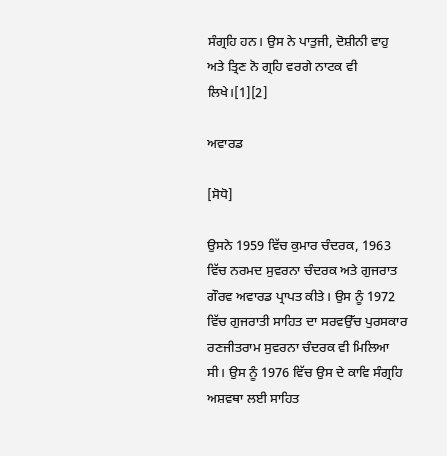ਸੰਗ੍ਰਹਿ ਹਨ। ਉਸ ਨੇ ਪਾਤੁਜੀ, ਦੋਸ਼ੀਨੀ ਵਾਹੁ ਅਤੇ ਤ੍ਰਿਣ ਨੋ ਗ੍ਰਹਿ ਵਰਗੇ ਨਾਟਕ ਵੀ ਲਿਖੇ।[1][2]

ਅਵਾਰਡ

[ਸੋਧੋ]

ਉਸਨੇ 1959 ਵਿੱਚ ਕੁਮਾਰ ਚੰਦਰਕ, 1963 ਵਿੱਚ ਨਰਮਦ ਸੁਵਰਨਾ ਚੰਦਰਕ ਅਤੇ ਗੁਜਰਾਤ ਗੌਰਵ ਅਵਾਰਡ ਪ੍ਰਾਪਤ ਕੀਤੇ। ਉਸ ਨੂੰ 1972 ਵਿੱਚ ਗੁਜਰਾਤੀ ਸਾਹਿਤ ਦਾ ਸਰਵਉੱਚ ਪੁਰਸਕਾਰ ਰਣਜੀਤਰਾਮ ਸੁਵਰਨਾ ਚੰਦਰਕ ਵੀ ਮਿਲਿਆ ਸੀ। ਉਸ ਨੂੰ 1976 ਵਿੱਚ ਉਸ ਦੇ ਕਾਵਿ ਸੰਗ੍ਰਹਿ ਅਸ਼ਵਥਾ ਲਈ ਸਾਹਿਤ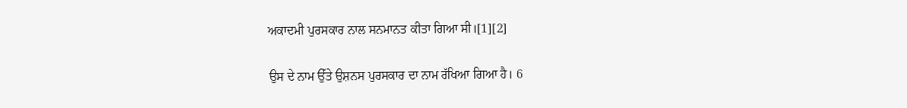ਅਕਾਦਮੀ ਪੁਰਸਕਾਰ ਨਾਲ ਸਨਮਾਨਤ ਕੀਤਾ ਗਿਆ ਸੀ।[1][2]

ਉਸ ਦੇ ਨਾਮ ਉੱਤੇ ਉਸ਼ਨਸ ਪੁਰਸਕਾਰ ਦਾ ਨਾਮ ਰੱਖਿਆ ਗਿਆ ਹੈ। 6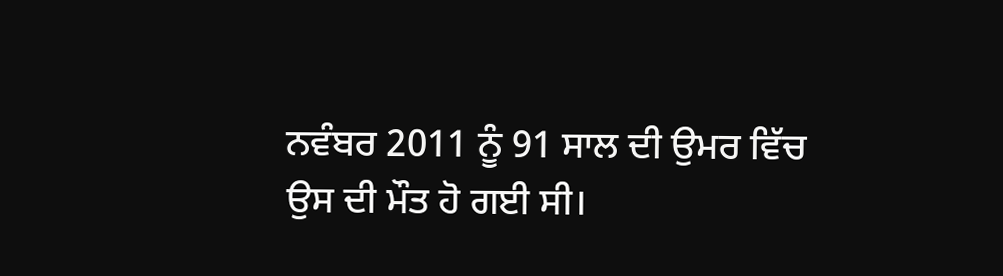ਨਵੰਬਰ 2011 ਨੂੰ 91 ਸਾਲ ਦੀ ਉਮਰ ਵਿੱਚ ਉਸ ਦੀ ਮੌਤ ਹੋ ਗਈ ਸੀ।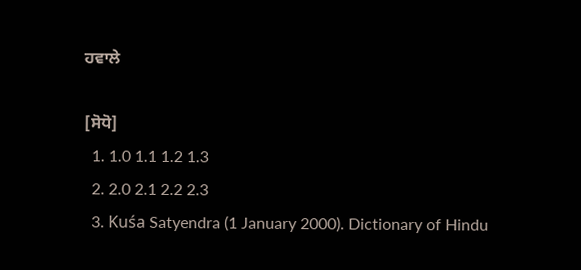ਹਵਾਲੇ

[ਸੋਧੋ]
  1. 1.0 1.1 1.2 1.3
  2. 2.0 2.1 2.2 2.3
  3. Kuśa Satyendra (1 January 2000). Dictionary of Hindu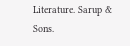Literature. Sarup & Sons.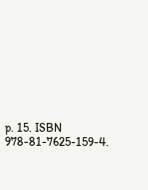p. 15. ISBN 978-81-7625-159-4.